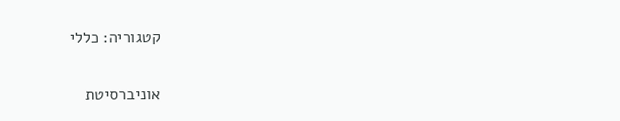קטגוריה: כללי

אוניברסיטת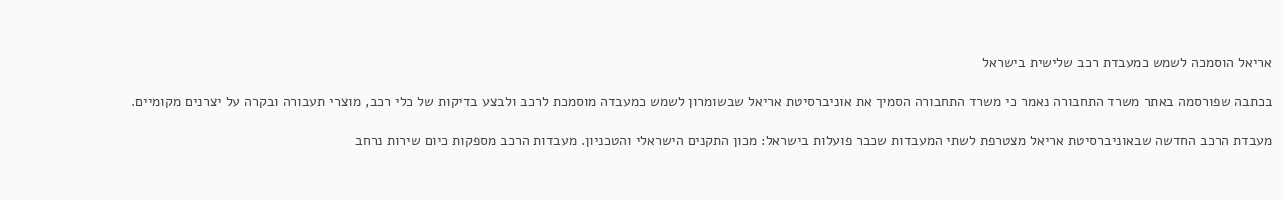אריאל הוסמכה לשמש כמעבדת רכב שלישית בישראל

בכתבה שפורסמה באתר משרד התחבורה נאמר כי משרד התחבורה הסמיך את אוניברסיטת אריאל שבשומרון לשמש כמעבדה מוסמכת לרכב ולבצע בדיקות של כלי רכב, מוצרי תעבורה ובקרה על יצרנים מקומיים.

מעבדת הרכב החדשה שבאוניברסיטת אריאל מצטרפת לשתי המעבדות שכבר פועלות בישראל: מכון התקנים הישראלי והטכניון. מעבדות הרכב מספקות כיום שירות נרחב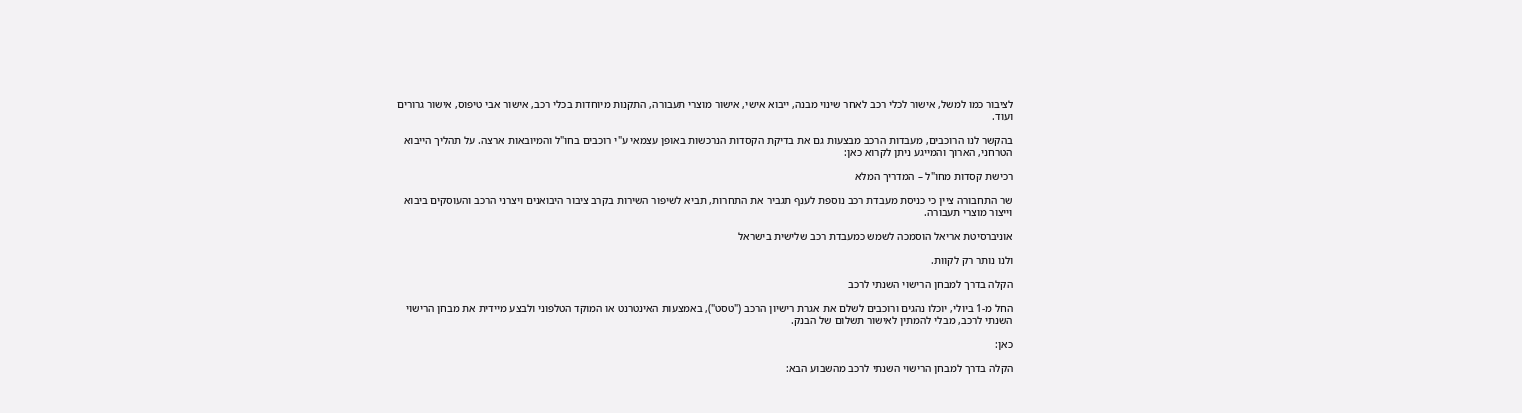לציבור כמו למשל, אישור לכלי רכב לאחר שינוי מבנה, ייבוא אישי, אישור מוצרי תעבורה, התקנות מיוחדות בכלי רכב, אישור אבי טיפוס, אישור גרורים ועוד.

בהקשר לנו הרוכבים, מעבדות הרכב מבצעות גם את בדיקת הקסדות הנרכשות באופן עצמאי ע"י רוכבים בחו"ל והמיובאות ארצה. על תהליך הייבוא הטרחני, הארוך והמייגע ניתן לקרוא כאן:

רכישת קסדות מחו"ל – המדריך המלא

שר התחבורה ציין כי כניסת מעבדת רכב נוספת לענף תגביר את התחרות, תביא לשיפור השירות בקרב ציבור היבואנים ויצרני הרכב והעוסקים ביבוא וייצור מוצרי תעבורה.

אוניברסיטת אריאל הוסמכה לשמש כמעבדת רכב שלישית בישראל

ולנו נותר רק לקוות.

הקלה בדרך למבחן הרישוי השנתי לרכב

החל מ-1 ביולי, יוכלו נהגים ורוכבים לשלם את אגרת רישיון הרכב ("טסט"), באמצעות האינטרנט או המוקד הטלפוני ולבצע מיידית את מבחן הרישוי השנתי לרכב, מבלי להמתין לאישור תשלום של הבנק.

כאן:

הקלה בדרך למבחן הרישוי השנתי לרכב מהשבוע הבא: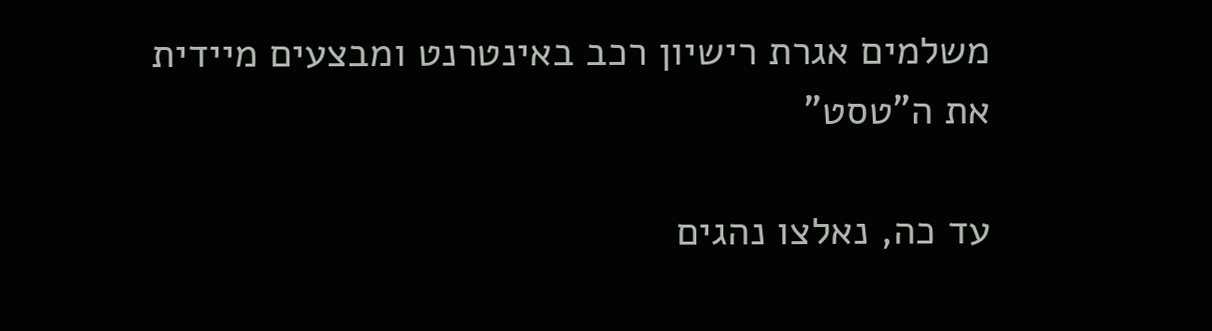משלמים אגרת רישיון רכב באינטרנט ומבצעים מיידית את ה"טסט"

עד כה, נאלצו נהגים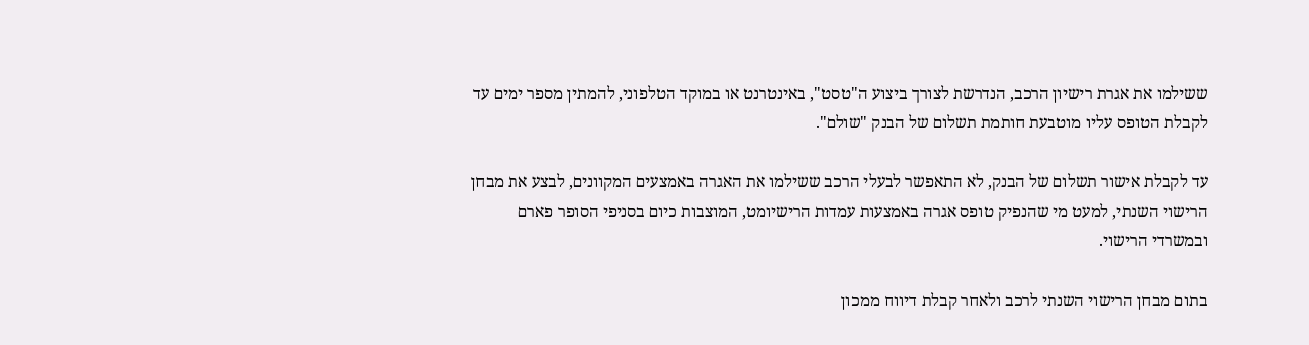ששילמו את אגרת רישיון הרכב, הנדרשת לצורך ביצוע ה"טסט", באינטרנט או במוקד הטלפוני, להמתין מספר ימים עד לקבלת הטופס עליו מוטבעת חותמת תשלום של הבנק "שולם".

עד לקבלת אישור תשלום של הבנק, לא התאפשר לבעלי הרכב ששילמו את האגרה באמצעים המקוונים, לבצע את מבחן הרישוי השנתי, למעט מי שהנפיק טופס אגרה באמצעות עמדות הרישיומט, המוצבות כיום בסניפי הסופר פארם ובמשרדי הרישוי.

בתום מבחן הרישוי השנתי לרכב ולאחר קבלת דיווח ממכון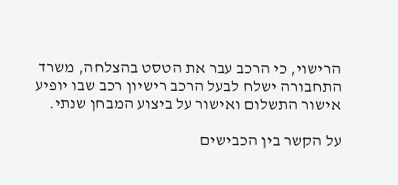הרישוי, כי הרכב עבר את הטסט בהצלחה, משרד התחבורה ישלח לבעל הרכב רישיון רכב שבו יופיע אישור התשלום ואישור על ביצוע המבחן שנתי.

על הקשר בין הכבישים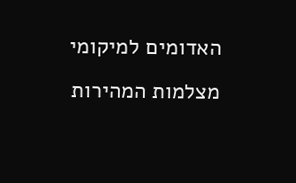האדומים למיקומי מצלמות המהירות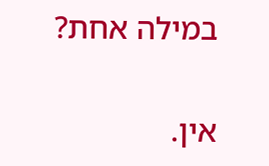במילה אחת?

אין.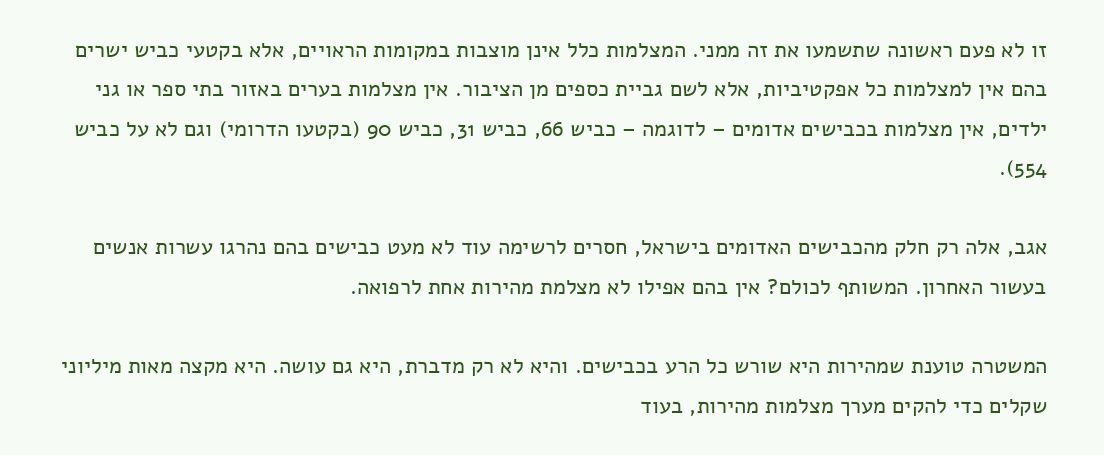זו לא פעם ראשונה שתשמעו את זה ממני. המצלמות כלל אינן מוצבות במקומות הראויים, אלא בקטעי כביש ישרים בהם אין למצלמות כל אפקטיביות, אלא לשם גביית כספים מן הציבור. אין מצלמות בערים באזור בתי ספר או גני ילדים, אין מצלמות בכבישים אדומים – לדוגמה – כביש 66, כביש 31, כביש 90 (בקטעו הדרומי) וגם לא על כביש 554).

אגב, אלה רק חלק מהכבישים האדומים בישראל, חסרים לרשימה עוד לא מעט כבישים בהם נהרגו עשרות אנשים בעשור האחרון. המשותף לכולם? אין בהם אפילו לא מצלמת מהירות אחת לרפואה.

המשטרה טוענת שמהירות היא שורש כל הרע בכבישים. והיא לא רק מדברת, היא גם עושה. היא מקצה מאות מיליוני שקלים כדי להקים מערך מצלמות מהירות, בעוד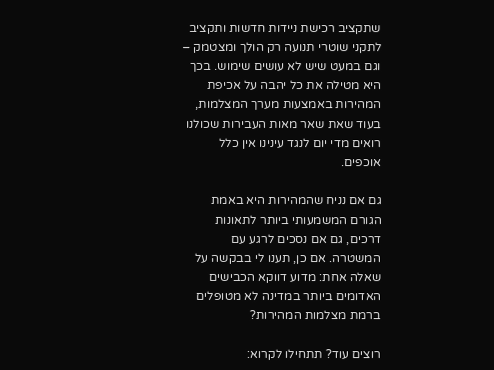שתקציב רכישת ניידות חדשות ותקציב לתקני שוטרי תנועה רק הולך ומצטמק – וגם במעט שיש לא עושים שימוש. בכך היא מטילה את כל יהבה על אכיפת המהירות באמצעות מערך המצלמות, בעוד שאת שאר מאות העבירות שכולנו רואים מדי יום לנגד עינינו אין כלל אוכפים.

גם אם נניח שהמהירות היא באמת הגורם המשמעותי ביותר לתאונות דרכים, גם אם נסכים לרגע עם המשטרה. אם כן, תענו לי בבקשה על שאלה אחת: מדוע דווקא הכבישים האדומים ביותר במדינה לא מטופלים ברמת מצלמות המהירות?

רוצים עוד? תתחילו לקרוא: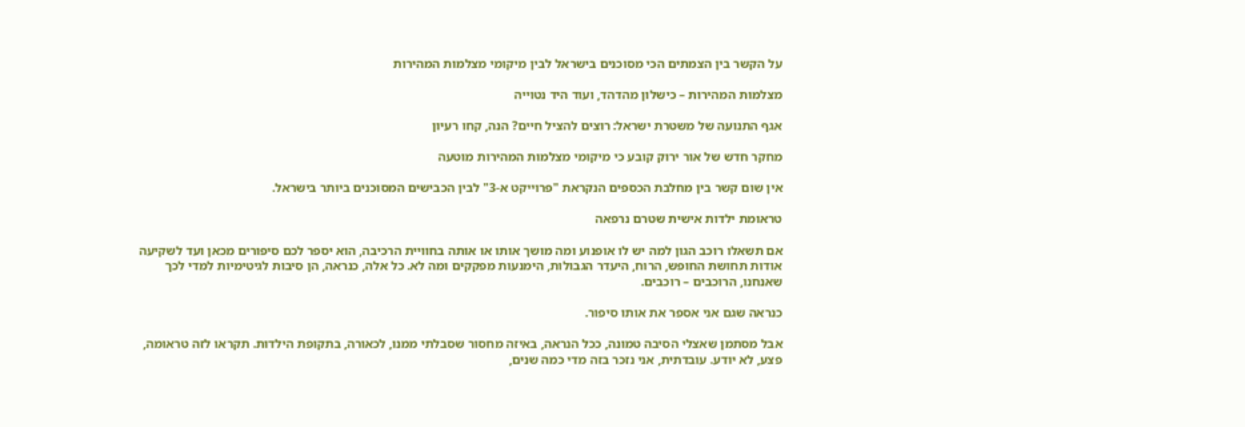על הקשר בין הצמתים הכי מסוכנים בישראל לבין מיקומי מצלמות המהירות

מצלמות המהירות – כישלון מהדהד, ועוד היד נטוייה

אגף התנועה של משטרת ישראל: רוצים להציל חיים? הנה, קחו רעיון

מחקר חדש של אור ירוק קובע כי מיקומי מצלמות המהירות מוטעה

אין שום קשר בין מחלבת הכספים הנקראת "פרוייקט א-3" לבין הכבישים המסוכנים ביותר בישראל.

טראומת ילדות אישית שטרם נרפאה

אם תשאלו רוכב הגון למה יש לו אופנוע ומה מושך אותו או אותה בחוויית הרכיבה, הוא יספר לכם סיפורים מכאן ועד לשקיעה אודות תחושת החופש, הרוח, היעדר הגבולות, הימנעות מפקקים ומה לא. כל אלה, כנראה, הן סיבות לגיטימיות למדי לכך שאנחנו, הרוכבים – רוכבים.

כנראה שגם אני אספר את אותו סיפור.

אבל מסתמן שאצלי הסיבה טמונה, ככל הנראה, באיזה מחסור שסבלתי ממנו, לכאורה, בתקופת הילדות. תקראו לזה טראומה, פצע, לא יודע. עובדתית, אני נזכר בזה מדי כמה שנים,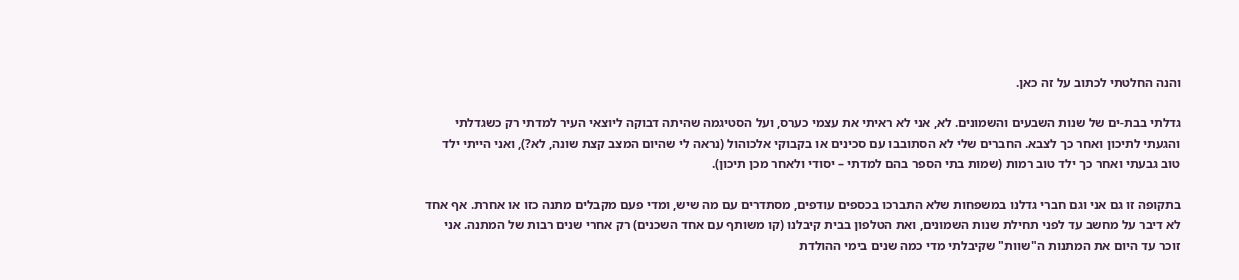והנה החלטתי לכתוב על זה כאן.

גדלתי בבת-ים של שנות השבעים והשמונים. לא, אני לא ראיתי את עצמי כערס, ועל הסטיגמה שהיתה דבוקה ליוצאי העיר למדתי רק כשגדלתי והגעתי לתיכון ואחר כך לצבא. החברים שלי לא הסתובבו עם סכינים או בקבוקי אלכוהול (נראה לי שהיום המצב קצת שונה, לא?), ואני הייתי ילד טוב גבעתי ואחר כך ילד טוב רמות (שמות בתי הספר בהם למדתי – יסודי ולאחר מכן תיכון).

בתקופה זו גם אני וגם חברי גדלנו במשפחות שלא התברכו בכספים עודפים, מסתדרים עם מה שיש, ומדי פעם מקבלים מתנה כזו או אחרת. אף אחד לא דיבר על מחשב עד לפני תחילת שנות השמונים, ואת הטלפון בבית קיבלנו (קו משותף עם אחד השכנים) רק אחרי שנים רבות של המתנה. אני זוכר עד היום את המתנות ה"שוות" שקיבלתי מדי כמה שנים בימי ההולדת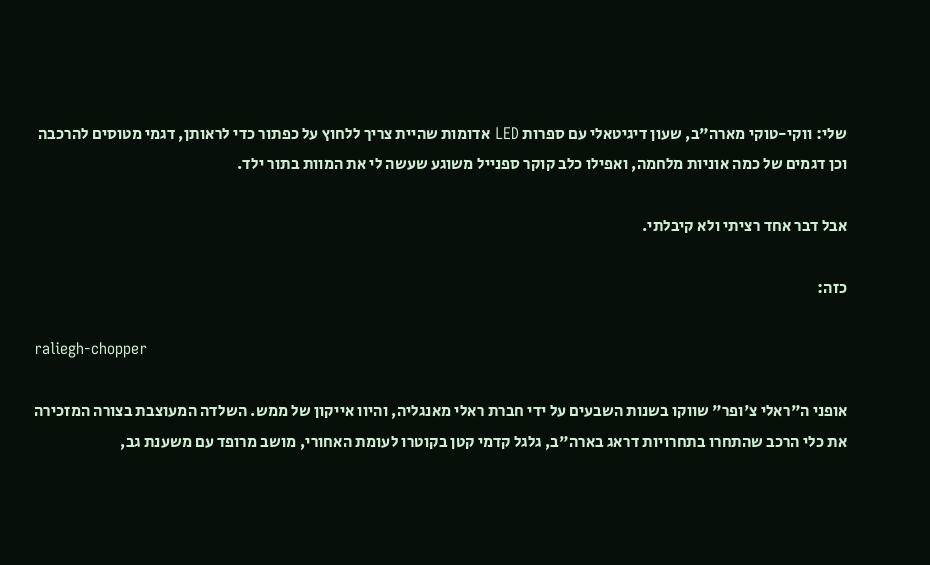שלי: ווקי-טוקי מארה"ב, שעון דיגיטאלי עם ספרות LED אדומות שהיית צריך ללחוץ על כפתור כדי לראותן, דגמי מטוסים להרכבה וכן דגמים של כמה אוניות מלחמה, ואפילו כלב קוקר ספנייל משוגע שעשה לי את המוות בתור ילד.

אבל דבר אחד רציתי ולא קיבלתי.

כזה:

raliegh-chopper

אופני ה"ראלי צ'ופר" שווקו בשנות השבעים על ידי חברת ראלי מאנגליה, והיוו אייקון של ממש. השלדה המעוצבת בצורה המזכירה את כלי הרכב שהתחרו בתחרויות דראג בארה"ב, גלגל קדמי קטן בקוטרו לעומת האחורי, מושב מרופד עם משענת גב,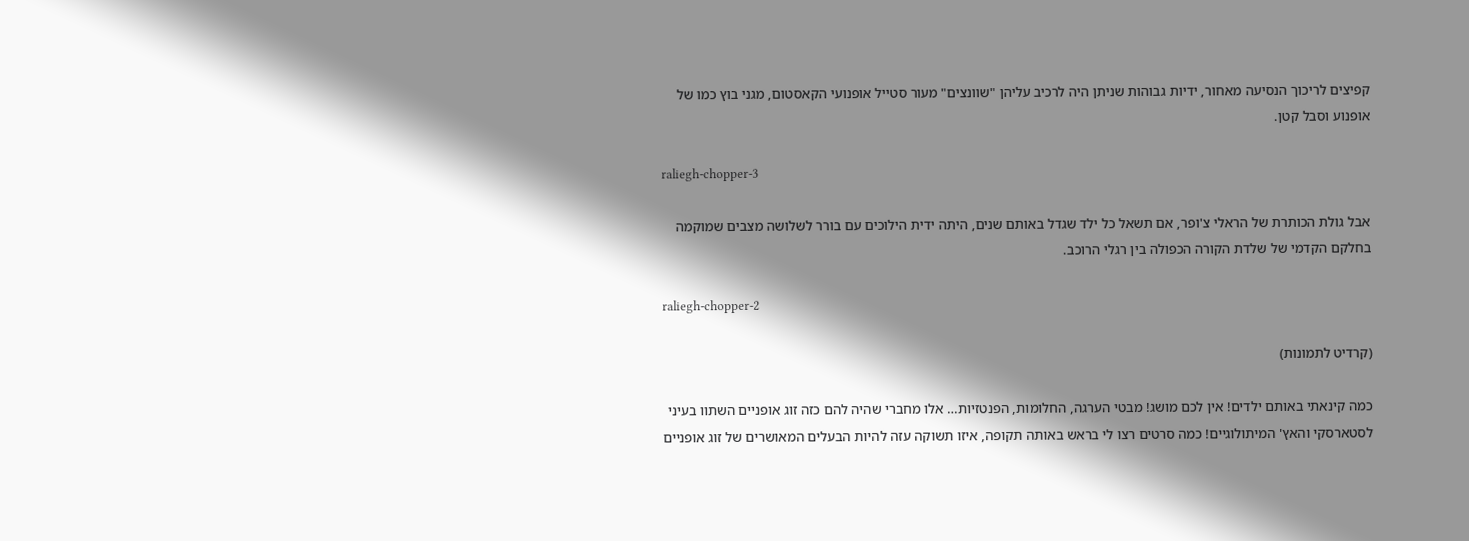קפיצים לריכוך הנסיעה מאחור, ידיות גבוהות שניתן היה לרכיב עליהן "שוונצים" מעור סטייל אופנועי הקאסטום, מגני בוץ כמו של אופנוע וסבל קטן.

raliegh-chopper-3

אבל גולת הכותרת של הראלי צ'ופר, אם תשאל כל ילד שגדל באותם שנים, היתה ידית הילוכים עם בורר לשלושה מצבים שמוקמה בחלקם הקדמי של שלדת הקורה הכפולה בין רגלי הרוכב.

raliegh-chopper-2

(קרדיט לתמונות)

כמה קינאתי באותם ילדים! אין לכם מושג! מבטי הערגה, החלומות, הפנטזיות… אלו מחברי שהיה להם כזה זוג אופניים השתוו בעיני לסטארסקי והאץ' המיתולוגיים! כמה סרטים רצו לי בראש באותה תקופה, איזו תשוקה עזה להיות הבעלים המאושרים של זוג אופניים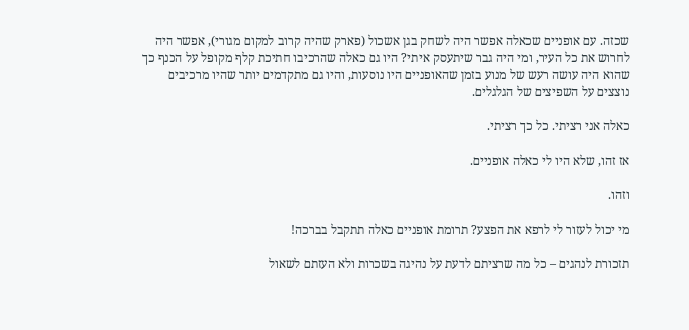שכזה. עם אופניים שכאלה אפשר היה לשחק בגן אשכול (פארק שהיה קרוב למקום מגורי), אפשר היה לחרוש את כל העיר, ומי היה גבר שיתעסק איתי? היו גם כאלה שהרכיבו חתיכת קלף מקופל על הכנף כך שהוא היה עושה רעש של מנוע בזמן שהאופניים היו נוסעות, והיו גם מתקדמים יותר שהיו מרכיבים נוצצים על השפיצים של הגלגלים.

כאלה אני רציתי. כל כך רציתי.

אז זהו, שלא היו לי כאלה אופניים.

וזהו.

מי יכול לעזור לי לרפא את הפצע? תרומת אופניים כאלה תתקבל בברכה!

תזכורת לנהגים – כל מה שרציתם לדעת על נהיגה בשכרות ולא העזתם לשאול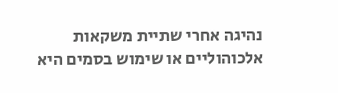נהיגה אחרי שתיית משקאות אלכוהוליים או שימוש בסמים היא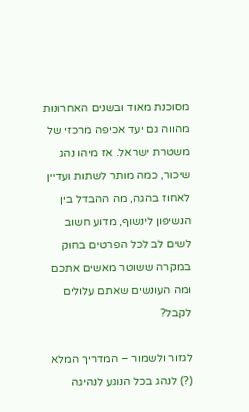מסוכנת מאוד ובשנים האחרונות מהווה גם יעד אכיפה מרכזי של משטרת ישראל. אז מיהו נהג שיכור, כמה מותר לשתות ועדיין לאחוז בהגה, מה ההבדל בין הנשיפון לינשוף, מדוע חשוב לשים לב לכל הפרטים בחוק במקרה ששוטר מאשים אתכם ומה העונשים שאתם עלולים לקבל?

לגזור ולשמור – המדריך המלא (?) לנהג בכל הנוגע לנהיגה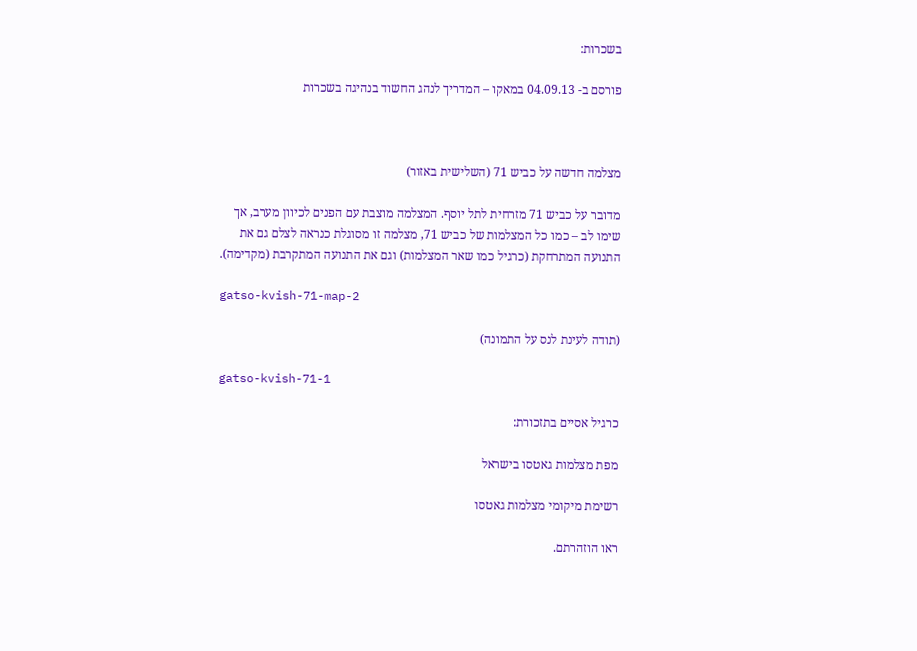בשכרות:

פורסם ב- 04.09.13 במאקו – המדריך לנהג החשוד בנהיגה בשכרות



מצלמה חדשה על כביש 71 (השלישית באזור)

מדובר על כביש 71 מזרחית לתל יוסף. המצלמה מוצבת עם הפנים לכיוון מערב, אך שימו לב – כמו כל המצלמות של כביש 71, מצלמה זו מסוגלת כנראה לצלם גם את התנועה המתרחקת (כרגיל כמו שאר המצלמות) וגם את התנועה המתקרבת (מקדימה).

gatso-kvish-71-map-2

(תודה לעינת לנס על התמונה)

gatso-kvish-71-1

כרגיל אסיים בתזכורת:

מפת מצלמות גאטסו בישראל

רשימת מיקומי מצלמות גאטסו

ראו הוזהרתם.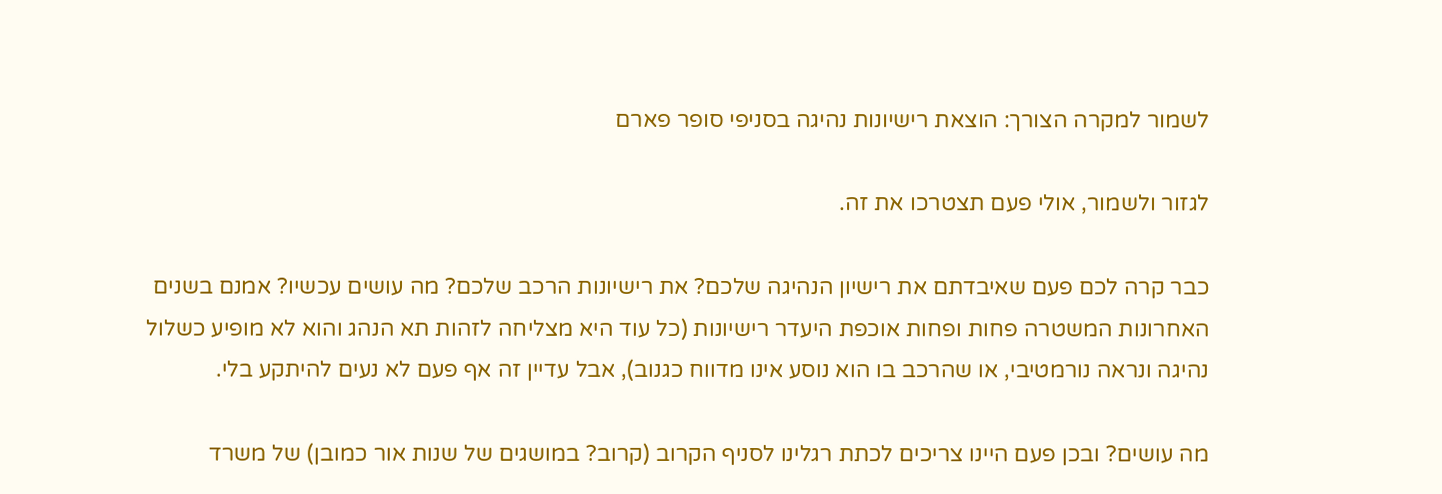לשמור למקרה הצורך: הוצאת רישיונות נהיגה בסניפי סופר פארם

לגזור ולשמור, אולי פעם תצטרכו את זה.

כבר קרה לכם פעם שאיבדתם את רישיון הנהיגה שלכם? את רישיונות הרכב שלכם? מה עושים עכשיו? אמנם בשנים האחרונות המשטרה פחות ופחות אוכפת היעדר רישיונות (כל עוד היא מצליחה לזהות תא הנהג והוא לא מופיע כשלול נהיגה ונראה נורמטיבי, או שהרכב בו הוא נוסע אינו מדווח כגנוב), אבל עדיין זה אף פעם לא נעים להיתקע בלי.

מה עושים? ובכן פעם היינו צריכים לכתת רגלינו לסניף הקרוב (קרוב? במושגים של שנות אור כמובן) של משרד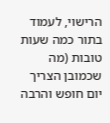הרישוי, לעמוד בתור כמה שעות טובות (מה שכמובן הצריך יום חופש והרבה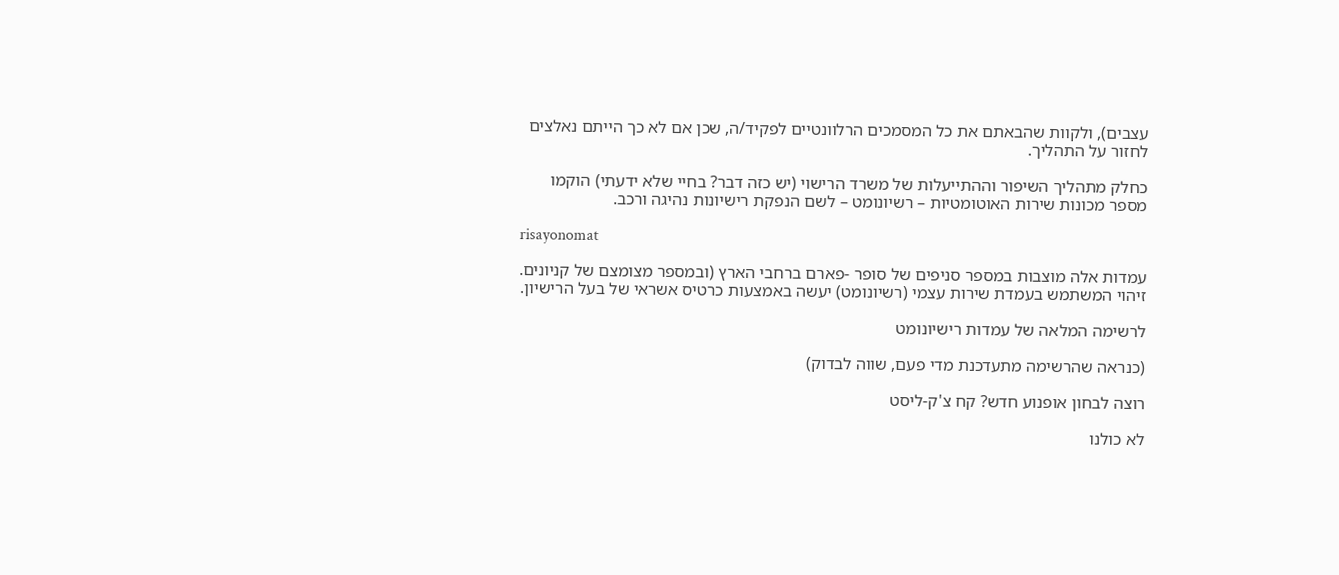עצבים), ולקוות שהבאתם את כל המסמכים הרלוונטיים לפקיד/ה, שכן אם לא כך הייתם נאלצים לחזור על התהליך.

כחלק מתהליך השיפור וההתייעלות של משרד הרישוי (יש כזה דבר? בחיי שלא ידעתי) הוקמו מספר מכונות שירות האוטומטיות – רשיונומט – לשם הנפקת רישיונות נהיגה ורכב.

risayonomat

עמדות אלה מוצבות במספר סניפים של סופר -פארם ברחבי הארץ (ובמספר מצומצם של קניונים. זיהוי המשתמש בעמדת שירות עצמי (רשיונומט) יעשה באמצעות כרטיס אשראי של בעל הרישיון.

לרשימה המלאה של עמדות רישיונומט

(כנראה שהרשימה מתעדכנת מדי פעם, שווה לבדוק)

רוצה לבחון אופנוע חדש? קח צ'ק-ליסט

לא כולנו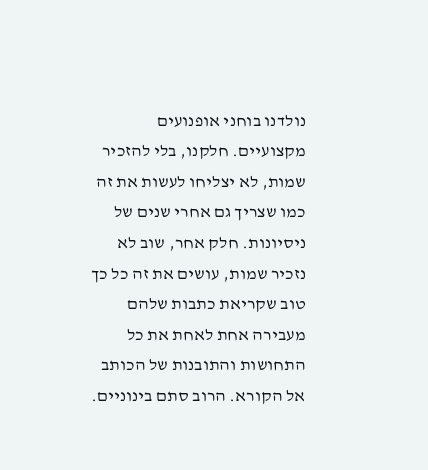נולדנו בוחני אופנועים מקצועיים. חלקנו, בלי להזכיר שמות, לא יצליחו לעשות את זה כמו שצריך גם אחרי שנים של ניסיונות. חלק אחר, שוב לא נזכיר שמות, עושים את זה כל כך טוב שקריאת כתבות שלהם מעבירה אחת לאחת את כל התחושות והתובנות של הכותב אל הקורא. הרוב סתם בינוניים.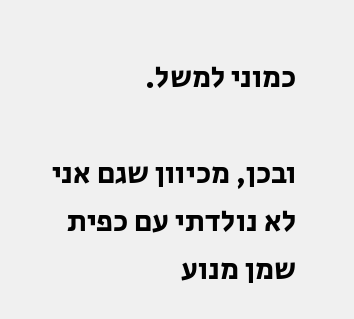כמוני למשל.

ובכן, מכיוון שגם אני לא נולדתי עם כפית שמן מנוע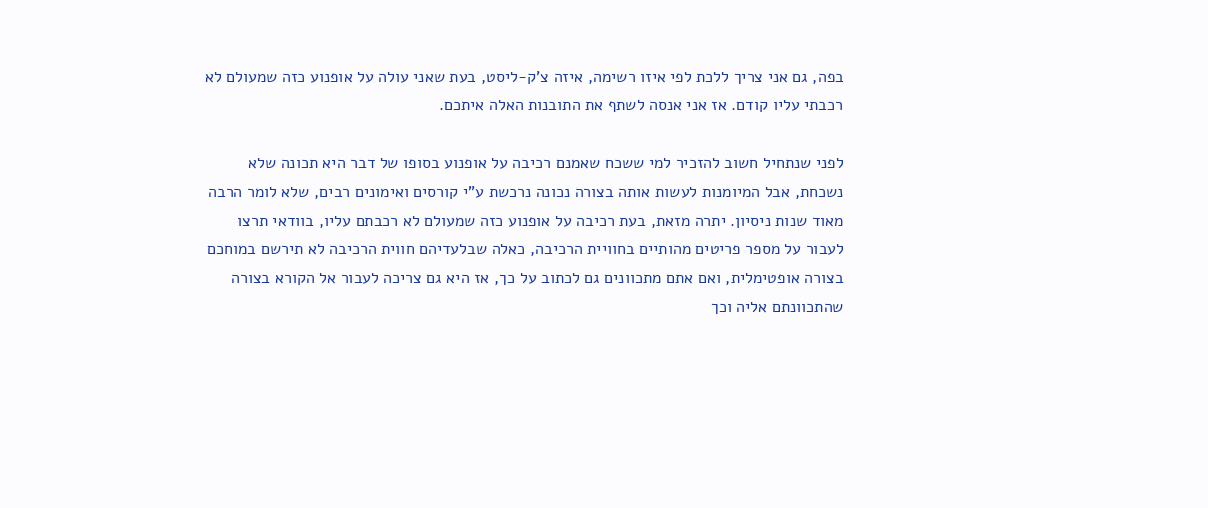בפה, גם אני צריך ללכת לפי איזו רשימה, איזה צ'ק-ליסט, בעת שאני עולה על אופנוע כזה שמעולם לא רכבתי עליו קודם. אז אני אנסה לשתף את התובנות האלה איתכם.

לפני שנתחיל חשוב להזכיר למי ששכח שאמנם רכיבה על אופנוע בסופו של דבר היא תכונה שלא נשכחת, אבל המיומנות לעשות אותה בצורה נכונה נרכשת ע"י קורסים ואימונים רבים, שלא לומר הרבה מאוד שנות ניסיון. יתרה מזאת, בעת רכיבה על אופנוע כזה שמעולם לא רכבתם עליו, בוודאי תרצו לעבור על מספר פריטים מהותיים בחוויית הרכיבה, כאלה שבלעדיהם חווית הרכיבה לא תירשם במוחכם בצורה אופטימלית, ואם אתם מתכוונים גם לכתוב על כך, אז היא גם צריכה לעבור אל הקורא בצורה שהתכוונתם אליה וכך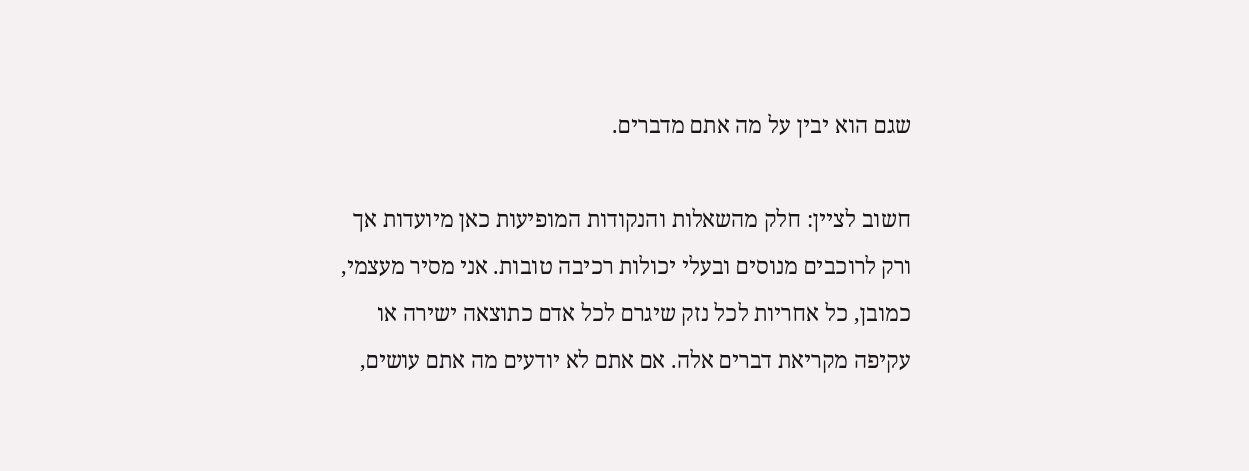שגם הוא יבין על מה אתם מדברים.

חשוב לציין: חלק מהשאלות והנקודות המופיעות כאן מיועדות אך ורק לרוכבים מנוסים ובעלי יכולות רכיבה טובות. אני מסיר מעצמי, כמובן, כל אחריות לכל נזק שיגרם לכל אדם כתוצאה ישירה או עקיפה מקריאת דברים אלה. אם אתם לא יודעים מה אתם עושים,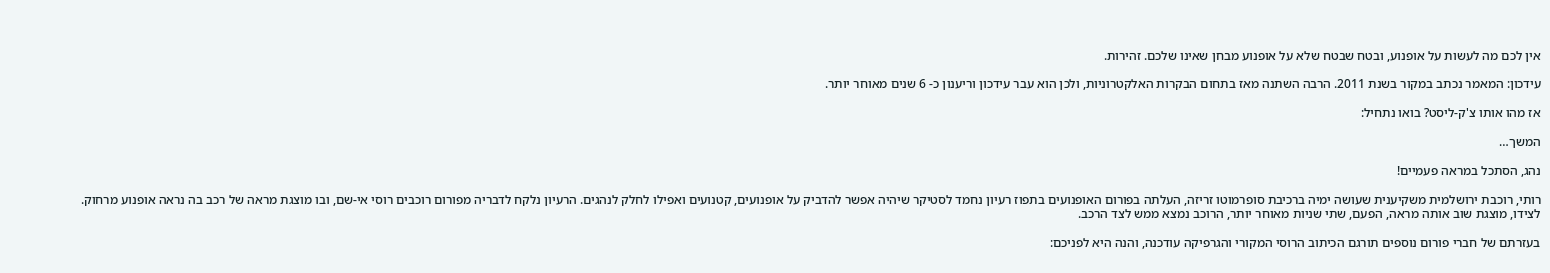אין לכם מה לעשות על אופנוע, ובטח שבטח שלא על אופנוע מבחן שאינו שלכם. זהירות.

עידכון: המאמר נכתב במקור בשנת 2011. הרבה השתנה מאז בתחום הבקרות האלקטרוניות, ולכן הוא עבר עידכון וריענון כ- 6 שנים מאוחר יותר.

אז מהו אותו צ'ק-ליסט? בואו נתחיל:

המשך…

נהג, הסתכל במראה פעמיים!

רותי, רוכבת ירושלמית משקיענית שעושה ימיה ברכיבת סופרמוטו זריזה, העלתה בפורום האופנועים בתפוז רעיון נחמד לסטיקר שיהיה אפשר להדביק על אופנועים, קטנועים ואפילו לחלק לנהגים. הרעיון נלקח לדבריה מפורום רוכבים רוסי אי-שם, ובו מוצגת מראה של רכב בה נראה אופנוע מרחוק. לצידו, מוצגת שוב אותה מראה, הפעם, שתי שניות מאוחר יותר, הרוכב נמצא ממש לצד הרכב.

בעזרתם של חברי פורום נוספים תורגם הכיתוב הרוסי המקורי והגרפיקה עודכנה, והנה היא לפניכם: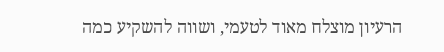הרעיון מוצלח מאוד לטעמי, ושווה להשקיע כמה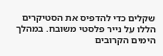שקלים כדי להדפיס את הסטיקרים הללו על נייר פלסטי משובח. במהלך הימים הקרובים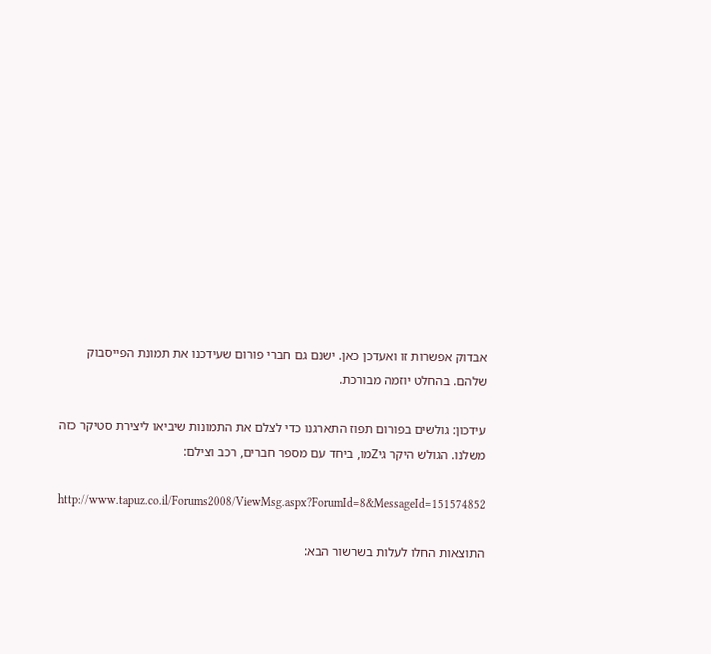אבדוק אפשרות זו ואעדכן כאן. ישנם גם חברי פורום שעידכנו את תמונת הפייסבוק שלהם. בהחלט יוזמה מבורכת.

עידכון: גולשים בפורום תפוז התארגנו כדי לצלם את התמונות שיביאו ליצירת סטיקר כזה משלנו. הגולש היקר גיZמו, ביחד עם מספר חברים, רכב וצילם:

http://www.tapuz.co.il/Forums2008/ViewMsg.aspx?ForumId=8&MessageId=151574852

התוצאות החלו לעלות בשרשור הבא: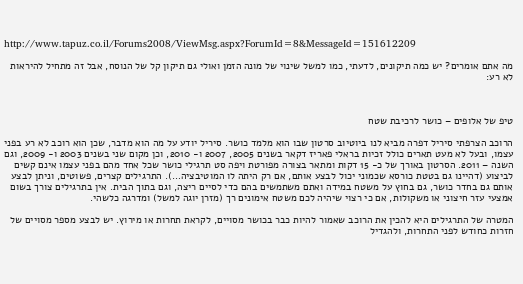http://www.tapuz.co.il/Forums2008/ViewMsg.aspx?ForumId=8&MessageId=151612209

מה אתם אומרים? יש כמה תיקונים, לדעתי, כמו למשל שינוי של מונה הזמן ואולי גם תיקון קל של הנוסח, אבל זה מתחיל להיראות לא רע:



טיפ של אלופים – כושר לרכיבת שטח

הרוכב הצרפתי סיריל דפרה מביא לנו ביוטיוב סרטון שבו הוא מלמד כושר. סיריל יודע על מה הוא מדבר, שכן הוא רוכב לא רע בפני עצמו, ובעל לא מעט תארים כולל זכיות בראלי פאריז דקאר בשנים 2005, 2007 ו- 2010, וכן מקום שני בשנים 2003 ו- 2009, וגם השנה – 2011. הסרטון באורך של כ- 15 דקות ומתאר בצורה מפורטת ויפה סט תרגילי כושר שכל אחד מהם בפני עצמו אינם קשים לביצוע (דהיינו גם בטטת כורסא שכמוני יכול לבצע אותם, אם רק היתה לו המוטיבציה…). התרגילים קצרים, פשוטים, וניתן לבצע אותם גם בחדר כושר, גם בחוץ על משטח במידה ואתם משתמשים בהם כדי לסיים ריצה, וגם בתוך הבית. אין בתרגילים צורך בשום אמצעי עזר חיצוני או משקולות, אם כי רצוי שיהיה לכם משטח אימונים רך (מזרן יוגה למשל) ומדרגה כלשהי.

המטרה של התרגילים היא להכין את הרוכב שאמור להיות כבר בכושר מסויים, לקראת תחרות או מירוץ. יש לבצע מספר מסויים של חזרות כחודש לפני התחרות, ולהגדיל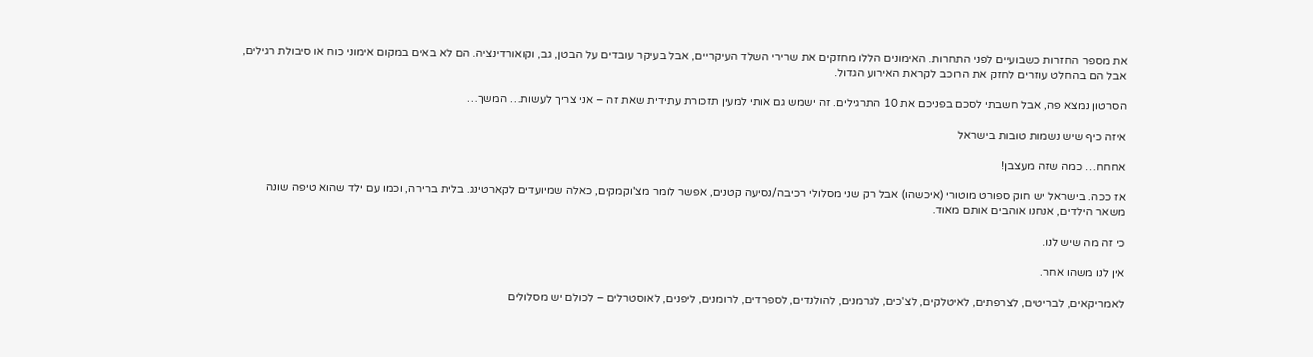את מספר החזרות כשבועיים לפני התחרות. האימונים הללו מחזקים את שרירי השלד העיקריים, אבל בעיקר עובדים על הבטן, גב, וקואורדינציה. הם לא באים במקום אימוני כוח או סיבולת רגילים, אבל הם בהחלט עוזרים לחזק את הרוכב לקראת האירוע הגדול.

הסרטון נמצא פה, אבל חשבתי לסכם בפניכם את 10 התרגילים. זה ישמש גם אותי למעין תזכורת עתידית שאת זה – אני צריך לעשות… המשך…

איזה כיף שיש נשמות טובות בישראל

אחחח… כמה שזה מעצבן!

אז ככה. בישראל יש חוק ספורט מוטורי (איכשהו) אבל רק שני מסלולי רכיבה/נסיעה קטנים, אפשר לומר מצ'וקמקים, כאלה שמיועדים לקארטינג. בלית ברירה, וכמו עם ילד שהוא טיפה שונה משאר הילדים, אנחנו אוהבים אותם מאוד.

כי זה מה שיש לנו.

אין לנו משהו אחר.

לאמריקאים, לבריטים, לצרפתים, לאיטלקים, לצ'כים, לגרמנים, להולנדים, לספרדים, לרומנים, ליפנים, לאוסטרלים – לכולם יש מסלולים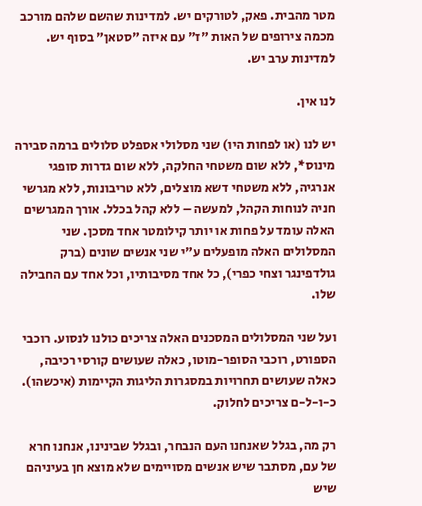מטר מהבית. פאק, לטורקים יש. למדינות שהשם שלהם מורכב מכמה צירופים של האות "ז" עם איזה "סטאן" בסוף יש. למדינות ערב יש.

לנו אין.

יש לנו (או לפחות היו) שני מסלולי אספלט סלולים ברמה סבירה מינוס*, ללא שום משטחי החלקה, ללא שום גדרות סופגי אנרגיה, ללא משטחי דשא מוצלים, ללא טריבונות, ללא מגרשי חניה לנוחות הקהל, למעשה – ללא קהל בכלל. אורך המגרשים האלה עומד על פחות או יותר קילומטר אחד מסכן. שני המסלולים האלה מופעלים ע"י שני אנשים שונים (ברק גולדפינגר וצחי כפרי), כל אחד מסיבותיו, וכל אחד עם החבילה שלו.

ועל שני המסלולים המסכנים האלה צריכים כולנו לנסוע. רוכבי הספורט, רוכבי הסופר-מוטו, כאלה שעושים קורסי רכיבה, כאלה שעושים תחרויות במסגרות הליגות הקיימות (איכשהו). כ-ו-ל-ם צריכים לחלוק.

רק מה, בגלל שאנחנו העם הנבחר, ובגלל שבינינו, אנחנו חרא של עם, מסתבר שיש אנשים מסויימים שלא מוצא חן בעיניהם שיש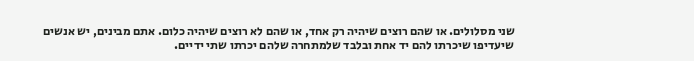שני מסלולים. או שהם רוצים שיהיה רק אחד, או שהם לא רוצים שיהיה כלום. אתם מבינים, יש אנשים שיעדיפו שיכרתו להם יד אחת ובלבד שלמתחרה שלהם יכרתו שתי ידיים.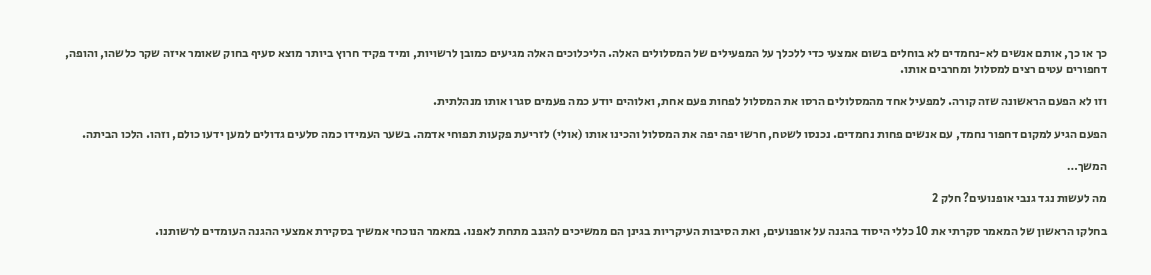כך או כך, אותם אנשים לא-נחמדים לא בוחלים בשום אמצעי כדי ללכלך על המפעילים של המסלולים האלה. הליכלוכים האלה מגיעים כמובן לרשויות, ומיד פקיד חרוץ ביותר מוצא סעיף בחוק שאומר איזה שקר כלשהו, והופה, דחפורים עטים רצים למסלול ומחרבים אותו.

וזו לא הפעם הראשונה שזה קורה. למפעיל אחד מהמסלולים הרסו את המסלול לפחות פעם אחת, ואלוהים יודע כמה פעמים סגרו אותו מנהלתית.

הפעם הגיע למקום דחפור נחמד, עם אנשים פחות נחמדים. נכנסו לשטח, חרשו יפה יפה את המסלול והכינו אותו (אולי) לזריעת פקעות תפוחי אדמה. בשער העמידו כמה סלעים גדולים למען ידעו כולם, וזהו. הלכו הביתה.

המשך…

מה לעשות נגד גנבי אופנועים? חלק 2

בחלקו הראשון של המאמר סקרתי את 10 כללי היסוד בהגנה על אופנועים, ואת הסיבות העיקריות בגינן הם ממשיכים להגנב מתחת לאפנו. במאמר הנוכחי אמשיך בסקירת אמצעי ההגנה העומדים לרשותנו.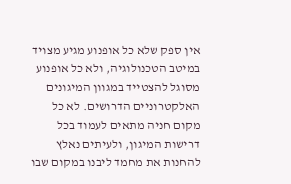אין ספק שלא כל אופנוע מגיע מצויד במיטב הטכנולוגיה, ולא כל אופנוע מסוגל להצטייד במגוון המיגונים האלקטרוניים הדרושים. לא כל מקום חניה מתאים לעמוד בכל דרישות המיגון, ולעיתים נאלץ להחנות את מחמד ליבנו במקום שבו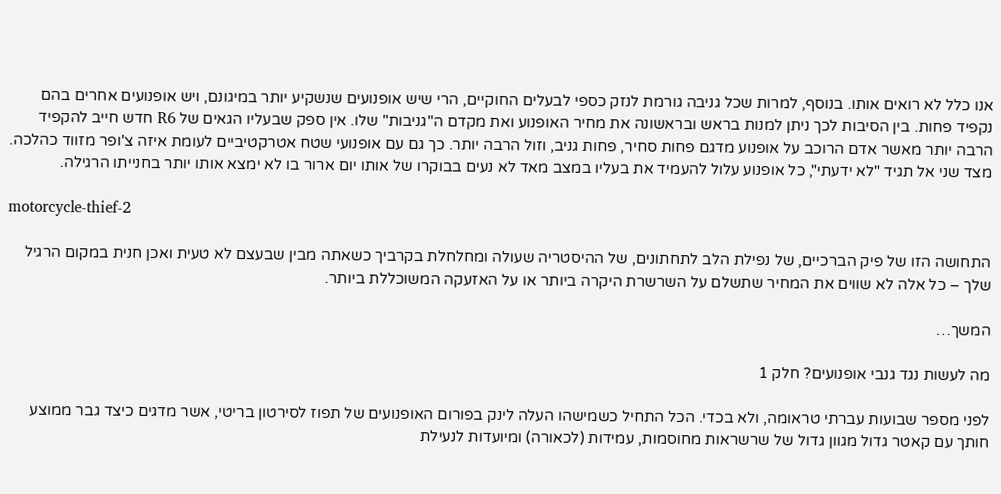אנו כלל לא רואים אותו. בנוסף, למרות שכל גניבה גורמת לנזק כספי לבעלים החוקיים, הרי שיש אופנועים שנשקיע יותר במיגונם, ויש אופנועים אחרים בהם נקפיד פחות. בין הסיבות לכך ניתן למנות בראש ובראשונה את מחיר האופנוע ואת מקדם ה"גניבות" שלו. אין ספק שבעליו הגאים של R6 חדש חייב להקפיד הרבה יותר מאשר אדם הרוכב על אופנוע מדגם פחות סחיר, פחות גניב, וזול הרבה יותר. כך גם עם אופנועי שטח אטרקטיביים לעומת איזה צ'ופר מזווד כהלכה. מצד שני אל תגיד "לא ידעתי", כל אופנוע עלול להעמיד את בעליו במצב מאד לא נעים בבוקרו של אותו יום ארור בו לא ימצא אותו יותר בחנייתו הרגילה.

motorcycle-thief-2

התחושה הזו של פיק הברכיים, של נפילת הלב לתחתונים, של ההיסטריה שעולה ומחלחלת בקרביך כשאתה מבין שבעצם לא טעית ואכן חנית במקום הרגיל שלך – כל אלה לא שווים את המחיר שתשלם על השרשרת היקרה ביותר או על האזעקה המשוכללת ביותר.

המשך…

מה לעשות נגד גנבי אופנועים? חלק 1

לפני מספר שבועות עברתי טראומה, ולא בכדי. הכל התחיל כשמישהו העלה לינק בפורום האופנועים של תפוז לסירטון בריטי, אשר מדגים כיצד גבר ממוצע חותך עם קאטר גדול מגוון גדול של שרשראות מחוסמות, עמידות (לכאורה) ומיועדות לנעילת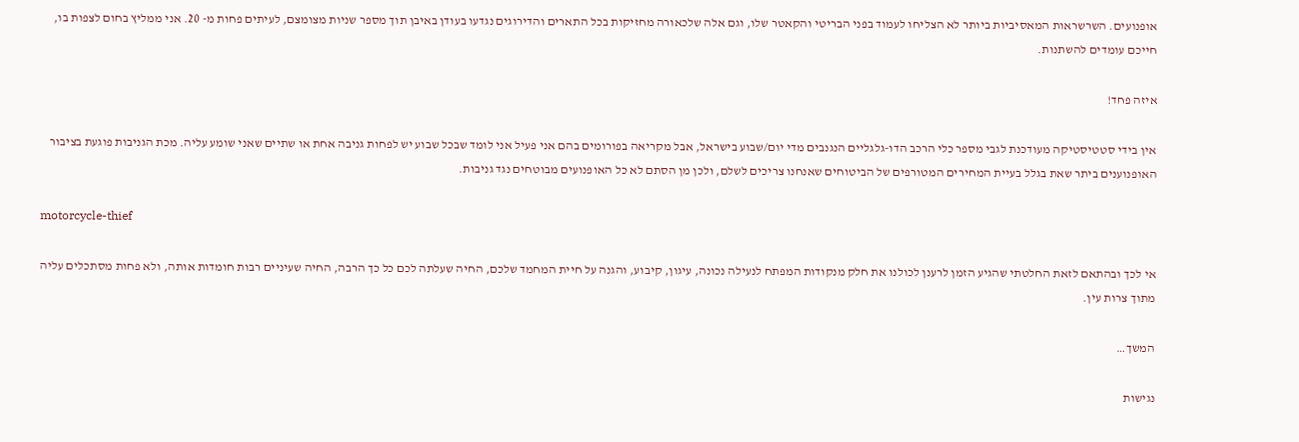אופנועים. השרשראות המאסיביות ביותר לא הצליחו לעמוד בפני הבריטי והקאטר שלו, וגם אלה שלכאורה מחזיקות בכל התארים והדירוגים נגדעו בעודן באיבן תוך מספר שניות מצומצם, לעיתים פחות מ- 20. אני ממליץ בחום לצפות בו, חייכם עומדים להשתנות.

איזה פחד!

אין בידי סטטיסטיקה מעודכנת לגבי מספר כלי הרכב הדו-גלגליים הנגנבים מדי יום/שבוע בישראל, אבל מקריאה בפורומים בהם אני פעיל אני לומד שבכל שבוע יש לפחות גניבה אחת או שתיים שאני שומע עליה. מכת הגניבות פוגעת בציבור האופנוענים ביתר שאת בגלל בעיית המחירים המטורפים של הביטוחים שאנחנו צריכים לשלם, ולכן מן הסתם לא כל האופנועים מבוטחים נגד גניבות.

motorcycle-thief

אי לכך ובהתאם לזאת החלטתי שהגיע הזמן לרענן לכולנו את חלק מנקודות המפתח לנעילה נכונה, עיגון, קיבוע, והגנה על חיית המחמד שלכם, החיה שעלתה לכם כל כך הרבה, החיה שעיניים רבות חומדות אותה, ולא פחות מסתכלים עליה מתוך צרות עין.

המשך…

נגישות